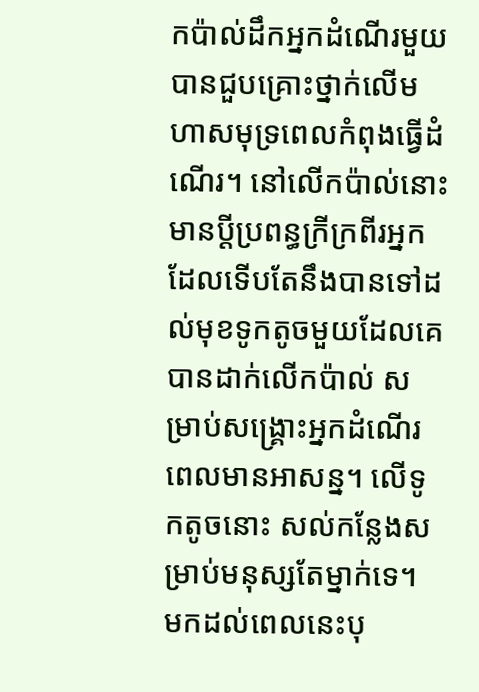កប៉ាល់ដឹកអ្នកដំណើរមួយ បានជួបគ្រោះថ្នាក់លើមហាសមុទ្រពេលកំពុងធ្វើដំណើរ។ នៅលើកប៉ាល់នោះ មានប្តីប្រពន្ធក្រីក្រពីរអ្នក ដែលទើបតែនឹងបានទៅដល់មុខទូកតូចមួយដែលគេបានដាក់លើកប៉ាល់ សម្រាប់សង្រ្គោះអ្នកដំណើរពេលមានអាសន្ន។ លើទូកតូចនោះ សល់កន្លែងសម្រាប់មនុស្សតែម្នាក់ទេ។ មកដល់ពេលនេះបុ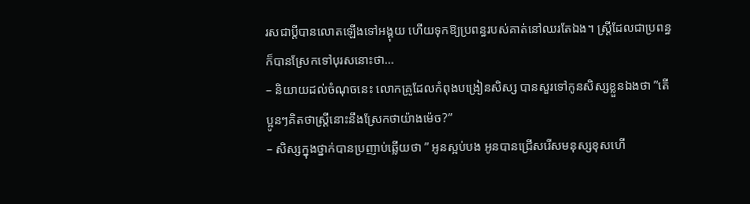រសជាប្តីបានលោតឡើងទៅអង្គុយ ហើយទុកឱ្យប្រពន្ធរបស់គាត់នៅឈរតែឯង។ ស្រ្តីដែលជាប្រពន្ធក៏បានស្រែកទៅបុរសនោះថា…
– និយាយដល់ចំណុចនេះ លោកគ្រូដែលកំពុងបង្រៀនសិស្ស បានសួរទៅកូនសិស្សខ្លួនឯងថា ”តើប្អូនៗគិតថាស្រ្តីនោះនឹងស្រែកថាយ៉ាងម៉េច?”
– សិស្សក្នុងថ្នាក់បានប្រញាប់ឆ្លើយថា ” អូនស្អប់បង អូនបានជ្រើសរើសមនុស្សខុសហើ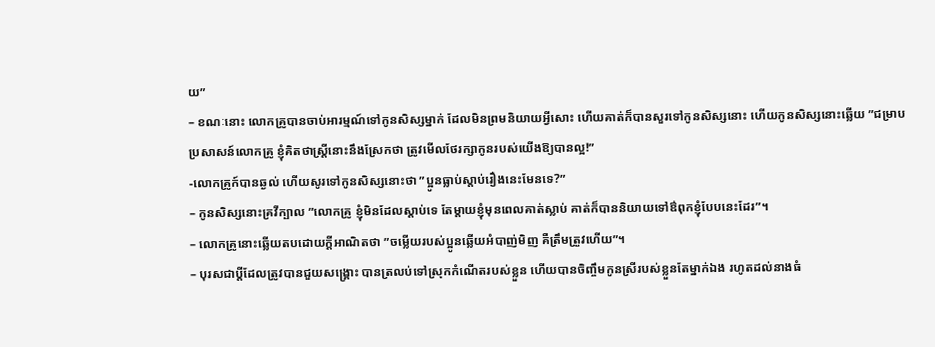យ”
– ខណៈនោះ លោកគ្រូបានចាប់អារម្មណ៍ទៅកូនសិស្សម្នាក់ ដែលមិនព្រមនិយាយអ្វីសោះ ហើយគាត់ក៏បានសួរទៅកូនសិស្សនោះ ហើយកូនសិស្សនោះឆ្លើយ ”ជម្រាបប្រសាសន៍លោកគ្រូ ខ្ញុំគិតថាស្រ្តីនោះនឹងស្រែកថា ត្រូវមើលថែរក្សាកូនរបស់យើងឱ្យបានល្អ!”
-លោកគ្រូក៍បានឆ្ងល់ ហើយសូរទៅកូនសិស្សនោះថា ”ប្អូនធ្លាប់ស្តាប់រឿងនេះមែនទេ?”
– កូនសិស្សនោះគ្រវីក្បាល ”លោកគ្រូ ខ្ញុំមិនដែលស្តាប់ទេ តែម្តាយខ្ញុំមុនពេលគាត់ស្លាប់ គាត់ក៏បាននិយាយទៅឳពុកខ្ញុំបែបនេះដែរ”។
– លោកគ្រូនោះឆ្លើយតបដោយក្តីអាណិតថា ”ចម្លើយរបស់ប្អូនឆ្លើយអំបាញ់មិញ គឺត្រឹមត្រួវហើយ”។
– បុរសជាប្តីដែលត្រូវបានជួយសង្រ្គោះ បានត្រលប់ទៅស្រុកកំណើតរបស់ខ្លួន ហើយបានចិញ្ចឹមកូនស្រីរបស់ខ្លួនតែម្នាក់ឯង រហូតដល់នាងធំ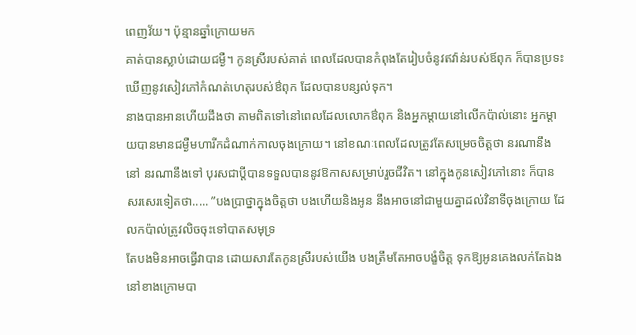ពេញវ័យ។ ប៉ុន្មានឆ្នាំក្រោយមក
គាត់បានស្លាប់ដោយជម្ងឺ។ កូនស្រីរបស់គាត់ ពេលដែលបានកំពុងតែរៀបចំនូវឥវ៉ាន់របស់ឪពុក ក៏បានប្រទះឃើញនូវសៀវភៅកំណត់ហេតុរបស់ឳពុក ដែលបានបន្សល់ទុក។
នាងបានអានហើយដឹងថា តាមពិតទៅនៅពេលដែលលោកឳពុក និងអ្នកម្តាយនៅលើកប៉ាល់នោះ អ្នកម្តាយបានមានជម្ងឺមហារីកដំណាក់កាលចុងក្រោយ។ នៅខណៈពេលដែលត្រូវតែសម្រេចចិត្តថា នរណានឹងនៅ នរណានឹងទៅ បុរសជាប្តីបានទទួលបាននូវឱកាសសម្រាប់រួចជីវិត។ នៅក្នុងកូនសៀវភៅនោះ ក៏បានសរសេរទៀតថា..... ”បងប្រាថ្នាក្នុងចិត្តថា បងហើយនិងអូន នឹងអាចនៅជាមួយគ្នាដល់វិនាទីចុងក្រោយ ដែលកប៉ាល់ត្រូវលិចចុះទៅបាតសមុទ្រ
តែបងមិនអាចធ្វើវាបាន ដោយសារតែកូនស្រីរបស់យើង បងត្រឹមតែអាចបង្ខំចិត្ត ទុកឱ្យអូនគេងលក់តែឯង នៅខាងក្រោមបា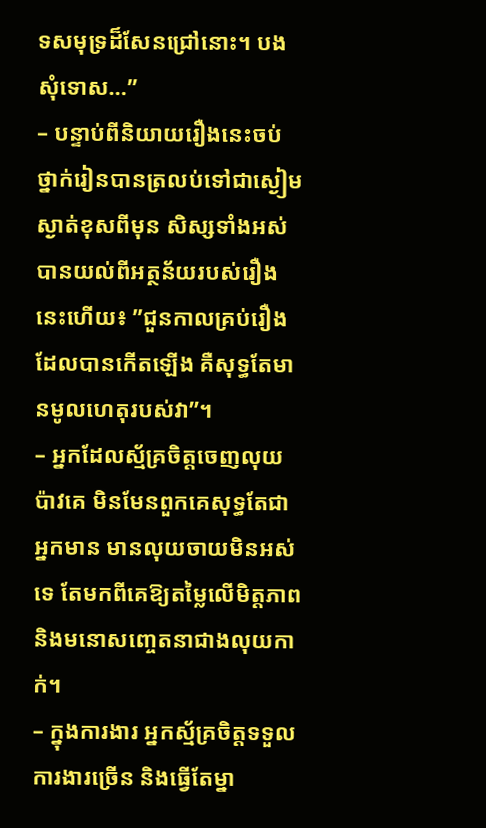ទសមុទ្រដ៏សែនជ្រៅនោះ។ បង សុំទោស…”
– បន្ទាប់ពីនិយាយរឿងនេះចប់ ថ្នាក់រៀនបានត្រលប់ទៅជាស្ងៀមស្ងាត់ខុសពីមុន សិស្សទាំងអស់បានយល់ពីអត្ថន័យរបស់រឿងនេះហើយ៖ ”ជួនកាលគ្រប់រឿងដែលបានកើតឡើង គឺសុទ្ធតែមានមូលហេតុរបស់វា”។
– អ្នកដែលស្ម័គ្រចិត្តចេញលុយប៉ាវគេ មិនមែនពួកគេសុទ្ធតែជាអ្នកមាន មានលុយចាយមិនអស់ទេ តែមកពីគេឱ្យតម្លៃលើមិត្តភាព និងមនោសញ្ចេតនាជាងលុយកាក់។
– ក្នុងការងារ អ្នកស្ម័គ្រចិត្តទទួលការងារច្រើន និងធ្វើតែម្នា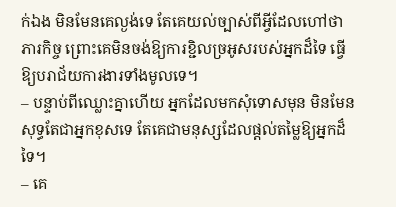ក់ឯង មិនមែនគេល្ងង់ទេ តែគេយល់ច្បាស់ពីអ្វីដែលហៅថា ភារកិច្ច ព្រោះគេមិនចង់ឱ្យការខ្ជិលច្រអូសរបស់អ្នកដ៏ទៃ ធ្វើឱ្យបរាជ័យការងារទាំងមូលទេ។
– បន្ទាប់ពីឈ្លោះគ្នាហើយ អ្នកដែលមកសុំទោសមុន មិនមែនសុទ្ធតែជាអ្នកខុសទេ តែគេជាមនុស្សដែលផ្តល់តម្លៃឱ្យអ្នកដ៏ទៃ។
– គេ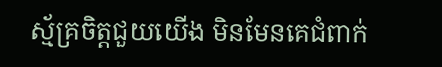ស្ម័គ្រចិត្តជួយយើង មិនមែនគេជំពាក់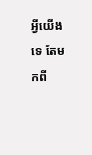អ្វីយើងទេ តែមកពី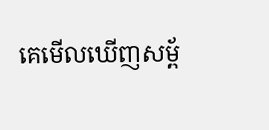គេមើលឃើញសម្ព័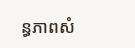ន្ធភាពសំ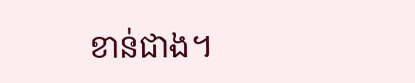ខាន់ជាង។